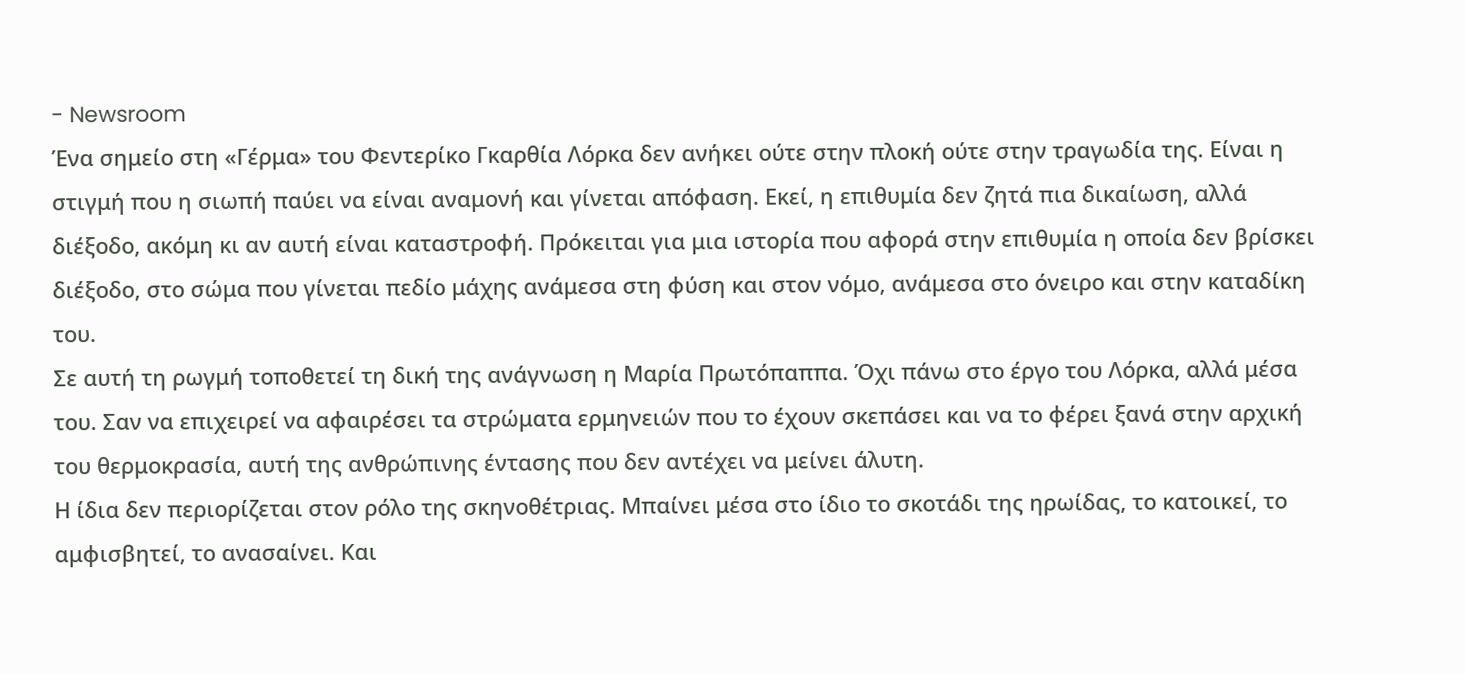- Newsroom
Ένα σημείο στη «Γέρμα» του Φεντερίκο Γκαρθία Λόρκα δεν ανήκει ούτε στην πλοκή ούτε στην τραγωδία της. Είναι η στιγμή που η σιωπή παύει να είναι αναμονή και γίνεται απόφαση. Εκεί, η επιθυμία δεν ζητά πια δικαίωση, αλλά διέξοδο, ακόμη κι αν αυτή είναι καταστροφή. Πρόκειται για μια ιστορία που αφορά στην επιθυμία η οποία δεν βρίσκει διέξοδο, στο σώμα που γίνεται πεδίο μάχης ανάμεσα στη φύση και στον νόμο, ανάμεσα στο όνειρο και στην καταδίκη του.
Σε αυτή τη ρωγμή τοποθετεί τη δική της ανάγνωση η Μαρία Πρωτόπαππα. Όχι πάνω στο έργο του Λόρκα, αλλά μέσα του. Σαν να επιχειρεί να αφαιρέσει τα στρώματα ερμηνειών που το έχουν σκεπάσει και να το φέρει ξανά στην αρχική του θερμοκρασία, αυτή της ανθρώπινης έντασης που δεν αντέχει να μείνει άλυτη.
Η ίδια δεν περιορίζεται στον ρόλο της σκηνοθέτριας. Μπαίνει μέσα στο ίδιο το σκοτάδι της ηρωίδας, το κατοικεί, το αμφισβητεί, το ανασαίνει. Και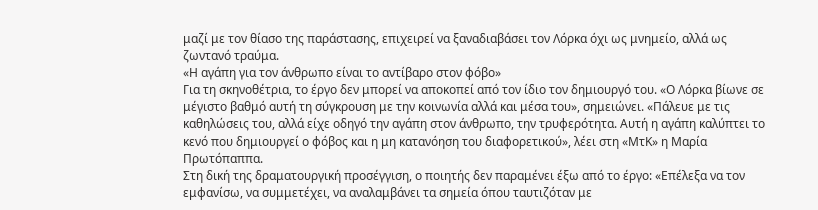μαζί με τον θίασο της παράστασης, επιχειρεί να ξαναδιαβάσει τον Λόρκα όχι ως μνημείο, αλλά ως ζωντανό τραύμα.
«Η αγάπη για τον άνθρωπο είναι το αντίβαρο στον φόβο»
Για τη σκηνοθέτρια, το έργο δεν μπορεί να αποκοπεί από τον ίδιο τον δημιουργό του. «Ο Λόρκα βίωνε σε μέγιστο βαθμό αυτή τη σύγκρουση με την κοινωνία αλλά και μέσα του», σημειώνει. «Πάλευε με τις καθηλώσεις του, αλλά είχε οδηγό την αγάπη στον άνθρωπο, την τρυφερότητα. Αυτή η αγάπη καλύπτει το κενό που δημιουργεί ο φόβος και η μη κατανόηση του διαφορετικού», λέει στη «ΜτΚ» η Μαρία Πρωτόπαππα.
Στη δική της δραματουργική προσέγγιση, ο ποιητής δεν παραμένει έξω από το έργο: «Επέλεξα να τον εμφανίσω, να συμμετέχει, να αναλαμβάνει τα σημεία όπου ταυτιζόταν με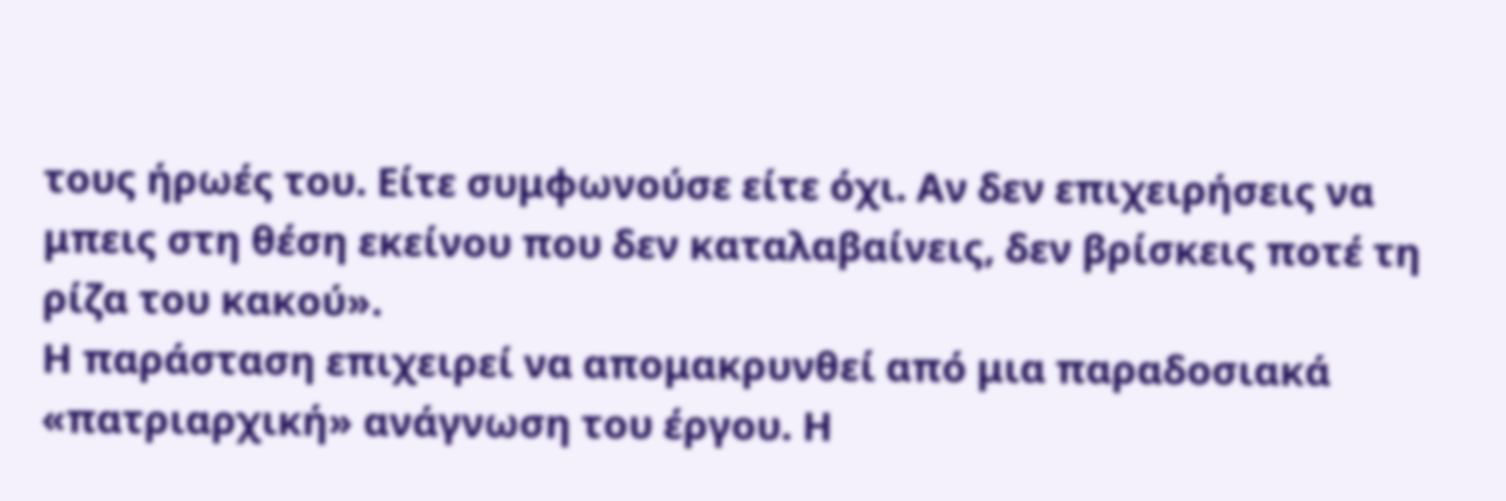τους ήρωές του. Είτε συμφωνούσε είτε όχι. Αν δεν επιχειρήσεις να μπεις στη θέση εκείνου που δεν καταλαβαίνεις, δεν βρίσκεις ποτέ τη ρίζα του κακού».
Η παράσταση επιχειρεί να απομακρυνθεί από μια παραδοσιακά «πατριαρχική» ανάγνωση του έργου. Η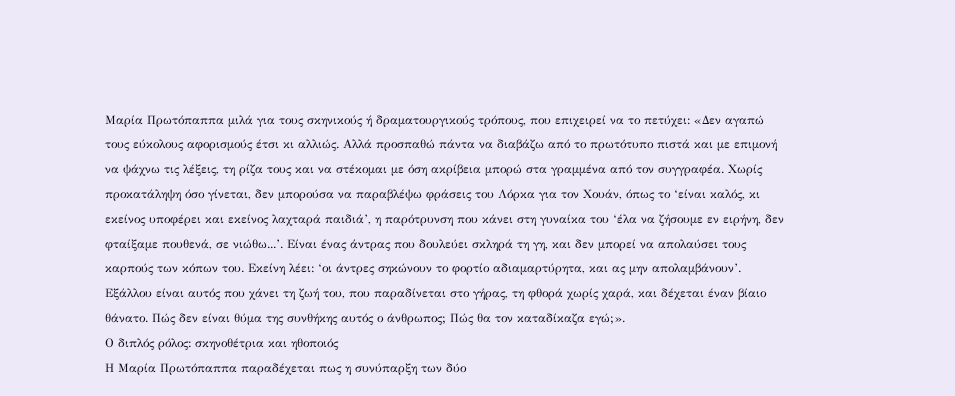Μαρία Πρωτόπαππα μιλά για τους σκηνικούς ή δραματουργικούς τρόπους, που επιχειρεί να το πετύχει: «Δεν αγαπώ τους εύκολους αφορισμούς έτσι κι αλλιώς. Αλλά προσπαθώ πάντα να διαβάζω από το πρωτότυπο πιστά και με επιμονή να ψάχνω τις λέξεις, τη ρίζα τους και να στέκομαι με όση ακρίβεια μπορώ στα γραμμένα από τον συγγραφέα. Χωρίς προκατάληψη όσο γίνεται, δεν μπορούσα να παραβλέψω φράσεις του Λόρκα για τον Χουάν, όπως το ‘είναι καλός, κι εκείνος υποφέρει και εκείνος λαχταρά παιδιά’, η παρότρυνση που κάνει στη γυναίκα του ‘έλα να ζήσουμε εν ειρήνη, δεν φταίξαμε πουθενά, σε νιώθω...’. Είναι ένας άντρας που δουλεύει σκληρά τη γη, και δεν μπορεί να απολαύσει τους καρπούς των κόπων του. Εκείνη λέει: ‘οι άντρες σηκώνουν το φορτίο αδιαµαρτύρητα, και ας μην απολαμβάνουν’. Εξάλλου είναι αυτός που χάνει τη ζωή του, που παραδίνεται στο γήρας, τη φθορά χωρίς χαρά, και δέχεται έναν βίαιο θάνατο. Πώς δεν είναι θύμα της συνθήκης αυτός ο άνθρωπος; Πώς θα τον καταδίκαζα εγώ;».
Ο διπλός ρόλος: σκηνοθέτρια και ηθοποιός
Η Μαρία Πρωτόπαππα παραδέχεται πως η συνύπαρξη των δύο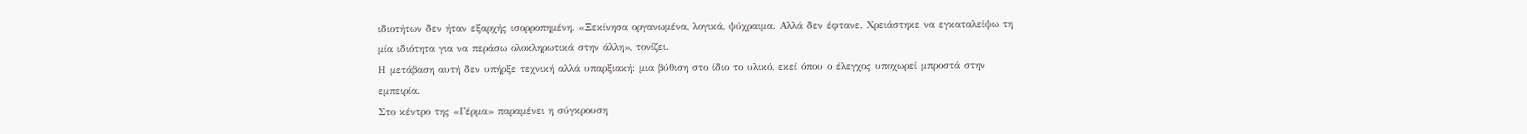ιδιοτήτων δεν ήταν εξαρχής ισορροπημένη. «Ξεκίνησα οργανωμένα, λογικά, ψύχραιμα. Αλλά δεν έφτανε. Χρειάστηκε να εγκαταλείψω τη μία ιδιότητα για να περάσω ολοκληρωτικά στην άλλη», τονίζει.
Η μετάβαση αυτή δεν υπήρξε τεχνική αλλά υπαρξιακή: μια βύθιση στο ίδιο το υλικό, εκεί όπου ο έλεγχος υποχωρεί μπροστά στην εμπειρία.
Στο κέντρο της «Γέρμα» παραμένει η σύγκρουση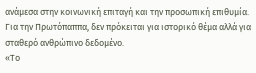ανάμεσα στην κοινωνική επιταγή και την προσωπική επιθυμία. Για την Πρωτόπαππα, δεν πρόκειται για ιστορικό θέμα αλλά για σταθερό ανθρώπινο δεδομένο.
«Το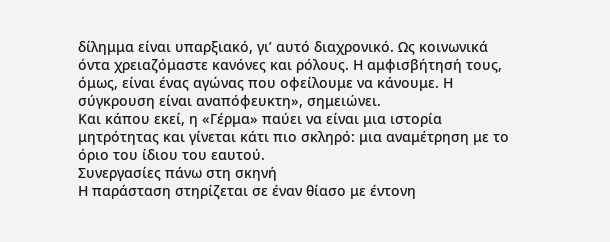δίλημμα είναι υπαρξιακό, γι’ αυτό διαχρονικό. Ως κοινωνικά όντα χρειαζόμαστε κανόνες και ρόλους. Η αμφισβήτησή τους, όμως, είναι ένας αγώνας που οφείλουμε να κάνουμε. Η σύγκρουση είναι αναπόφευκτη», σημειώνει.
Και κάπου εκεί, η «Γέρμα» παύει να είναι μια ιστορία μητρότητας και γίνεται κάτι πιο σκληρό: μια αναμέτρηση με το όριο του ίδιου του εαυτού.
Συνεργασίες πάνω στη σκηνή
Η παράσταση στηρίζεται σε έναν θίασο με έντονη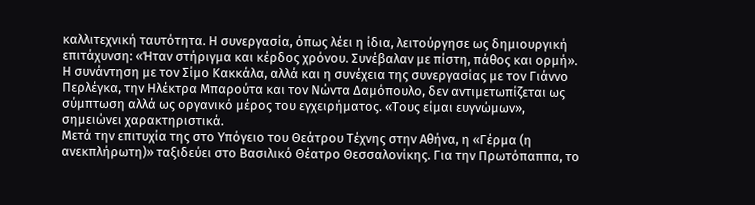καλλιτεχνική ταυτότητα. Η συνεργασία, όπως λέει η ίδια, λειτούργησε ως δημιουργική επιτάχυνση: «Ήταν στήριγμα και κέρδος χρόνου. Συνέβαλαν με πίστη, πάθος και ορμή».
Η συνάντηση με τον Σίμο Κακκάλα, αλλά και η συνέχεια της συνεργασίας με τον Γιάννο Περλέγκα, την Ηλέκτρα Μπαρούτα και τον Νώντα Δαμόπουλο, δεν αντιμετωπίζεται ως σύμπτωση αλλά ως οργανικό μέρος του εγχειρήματος. «Τους είμαι ευγνώμων», σημειώνει χαρακτηριστικά.
Μετά την επιτυχία της στο Υπόγειο του Θεάτρου Τέχνης στην Αθήνα, η «Γέρμα (η ανεκπλήρωτη)» ταξιδεύει στο Βασιλικό Θέατρο Θεσσαλονίκης. Για την Πρωτόπαππα, το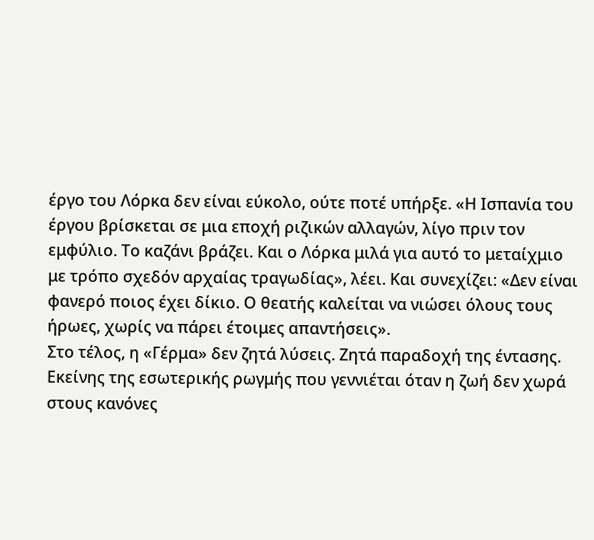έργο του Λόρκα δεν είναι εύκολο, ούτε ποτέ υπήρξε. «Η Ισπανία του έργου βρίσκεται σε μια εποχή ριζικών αλλαγών, λίγο πριν τον εμφύλιο. Το καζάνι βράζει. Και ο Λόρκα μιλά για αυτό το μεταίχμιο με τρόπο σχεδόν αρχαίας τραγωδίας», λέει. Και συνεχίζει: «Δεν είναι φανερό ποιος έχει δίκιο. Ο θεατής καλείται να νιώσει όλους τους ήρωες, χωρίς να πάρει έτοιμες απαντήσεις».
Στο τέλος, η «Γέρμα» δεν ζητά λύσεις. Ζητά παραδοχή της έντασης. Εκείνης της εσωτερικής ρωγμής που γεννιέται όταν η ζωή δεν χωρά στους κανόνες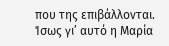που της επιβάλλονται.
Ίσως γι’ αυτό η Μαρία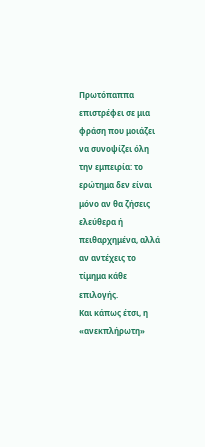Πρωτόπαππα επιστρέφει σε μια φράση που μοιάζει να συνοψίζει όλη την εμπειρία: το ερώτημα δεν είναι μόνο αν θα ζήσεις ελεύθερα ή πειθαρχημένα, αλλά αν αντέχεις το τίμημα κάθε επιλογής.
Και κάπως έτσι, η «ανεκπλήρωτη»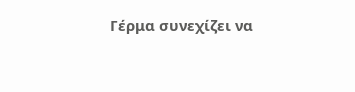Γέρμα συνεχίζει να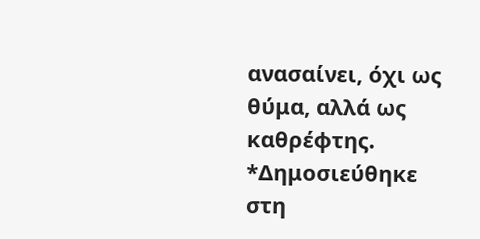ανασαίνει, όχι ως θύμα, αλλά ως καθρέφτης.
*Δημοσιεύθηκε στη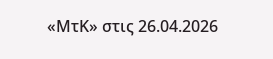«ΜτΚ» στις 26.04.2026